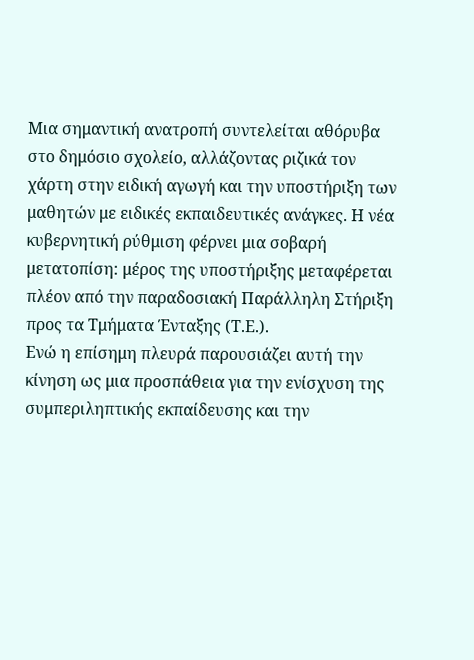Μια σημαντική ανατροπή συντελείται αθόρυβα στο δημόσιο σχολείο, αλλάζοντας ριζικά τον χάρτη στην ειδική αγωγή και την υποστήριξη των μαθητών με ειδικές εκπαιδευτικές ανάγκες. Η νέα κυβερνητική ρύθμιση φέρνει μια σοβαρή μετατοπίση: μέρος της υποστήριξης μεταφέρεται πλέον από την παραδοσιακή Παράλληλη Στήριξη προς τα Τμήματα Ένταξης (Τ.Ε.).
Ενώ η επίσημη πλευρά παρουσιάζει αυτή την κίνηση ως μια προσπάθεια για την ενίσχυση της συμπεριληπτικής εκπαίδευσης και την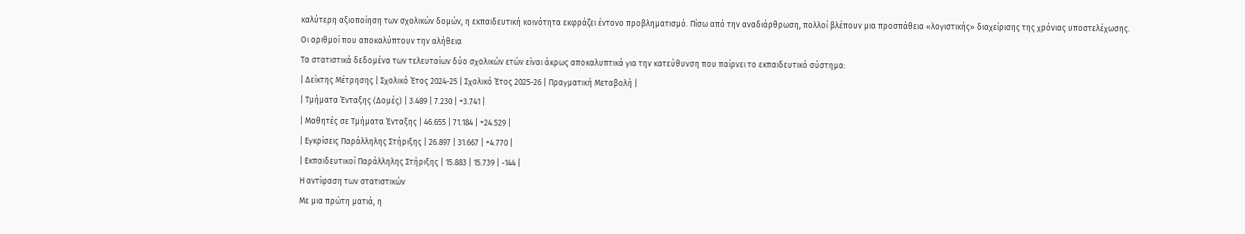καλύτερη αξιοποίηση των σχολικών δομών, η εκπαιδευτική κοινότητα εκφράζει έντονο προβληματισμό. Πίσω από την αναδιάρθρωση, πολλοί βλέπουν μια προσπάθεια «λογιστικής» διαχείρισης της χρόνιας υποστελέχωσης.
Οι αριθμοί που αποκαλύπτουν την αλήθεια
Τα στατιστικά δεδομένα των τελευταίων δύο σχολικών ετών είναι άκρως αποκαλυπτικά για την κατεύθυνση που παίρνει το εκπαιδευτικό σύστημα:
| Δείκτης Μέτρησης | Σχολικό Έτος 2024-25 | Σχολικό Έτος 2025-26 | Πραγματική Μεταβολή |
| Τμήματα Ένταξης (Δομές) | 3.489 | 7.230 | +3.741 |
| Μαθητές σε Τμήματα Ένταξης | 46.655 | 71.184 | +24.529 |
| Εγκρίσεις Παράλληλης Στήριξης | 26.897 | 31.667 | +4.770 |
| Εκπαιδευτικοί Παράλληλης Στήριξης | 15.883 | 15.739 | -144 |
Η αντίφαση των στατιστικών
Με μια πρώτη ματιά, η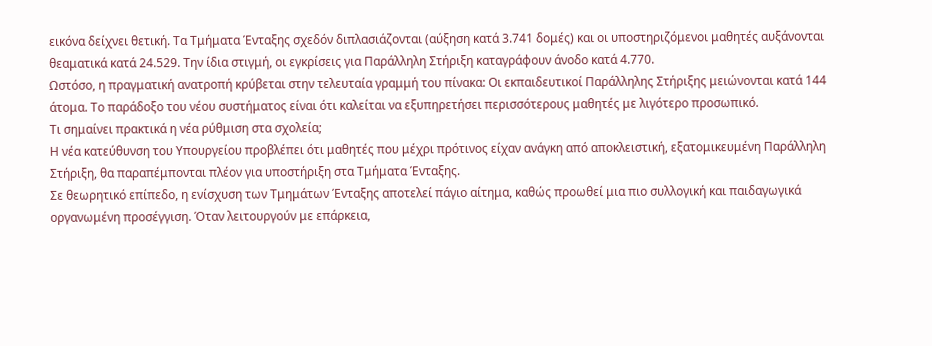εικόνα δείχνει θετική. Τα Τμήματα Ένταξης σχεδόν διπλασιάζονται (αύξηση κατά 3.741 δομές) και οι υποστηριζόμενοι μαθητές αυξάνονται θεαματικά κατά 24.529. Την ίδια στιγμή, οι εγκρίσεις για Παράλληλη Στήριξη καταγράφουν άνοδο κατά 4.770.
Ωστόσο, η πραγματική ανατροπή κρύβεται στην τελευταία γραμμή του πίνακα: Οι εκπαιδευτικοί Παράλληλης Στήριξης μειώνονται κατά 144 άτομα. Το παράδοξο του νέου συστήματος είναι ότι καλείται να εξυπηρετήσει περισσότερους μαθητές με λιγότερο προσωπικό.
Τι σημαίνει πρακτικά η νέα ρύθμιση στα σχολεία;
Η νέα κατεύθυνση του Υπουργείου προβλέπει ότι μαθητές που μέχρι πρότινος είχαν ανάγκη από αποκλειστική, εξατομικευμένη Παράλληλη Στήριξη, θα παραπέμπονται πλέον για υποστήριξη στα Τμήματα Ένταξης.
Σε θεωρητικό επίπεδο, η ενίσχυση των Τμημάτων Ένταξης αποτελεί πάγιο αίτημα, καθώς προωθεί μια πιο συλλογική και παιδαγωγικά οργανωμένη προσέγγιση. Όταν λειτουργούν με επάρκεια,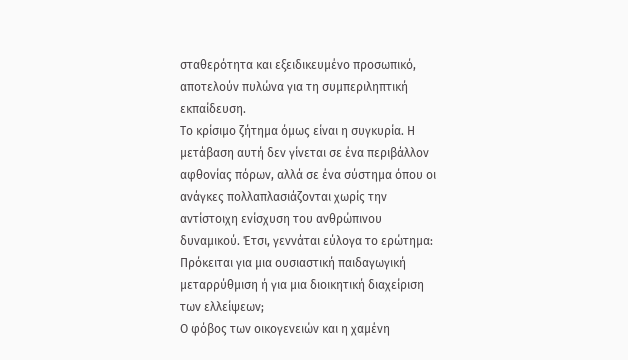σταθερότητα και εξειδικευμένο προσωπικό, αποτελούν πυλώνα για τη συμπεριληπτική εκπαίδευση.
Το κρίσιμο ζήτημα όμως είναι η συγκυρία. Η μετάβαση αυτή δεν γίνεται σε ένα περιβάλλον αφθονίας πόρων, αλλά σε ένα σύστημα όπου οι ανάγκες πολλαπλασιάζονται χωρίς την αντίστοιχη ενίσχυση του ανθρώπινου δυναμικού. Έτσι, γεννάται εύλογα το ερώτημα: Πρόκειται για μια ουσιαστική παιδαγωγική μεταρρύθμιση ή για μια διοικητική διαχείριση των ελλείψεων;
Ο φόβος των οικογενειών και η χαμένη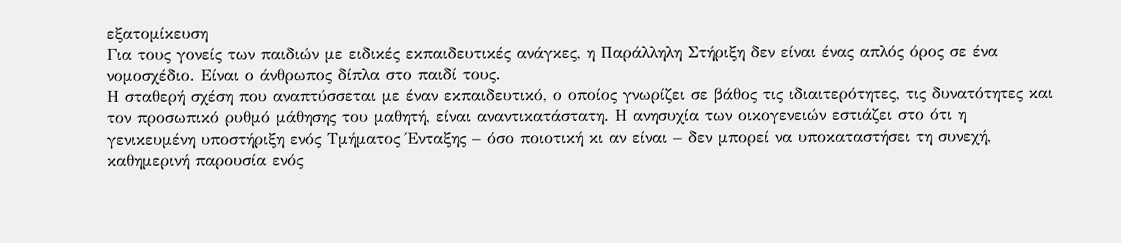εξατομίκευση
Για τους γονείς των παιδιών με ειδικές εκπαιδευτικές ανάγκες, η Παράλληλη Στήριξη δεν είναι ένας απλός όρος σε ένα νομοσχέδιο. Είναι ο άνθρωπος δίπλα στο παιδί τους.
Η σταθερή σχέση που αναπτύσσεται με έναν εκπαιδευτικό, ο οποίος γνωρίζει σε βάθος τις ιδιαιτερότητες, τις δυνατότητες και τον προσωπικό ρυθμό μάθησης του μαθητή, είναι αναντικατάστατη. Η ανησυχία των οικογενειών εστιάζει στο ότι η γενικευμένη υποστήριξη ενός Τμήματος Ένταξης – όσο ποιοτική κι αν είναι – δεν μπορεί να υποκαταστήσει τη συνεχή, καθημερινή παρουσία ενός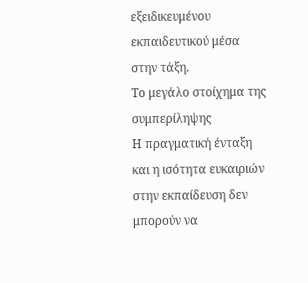εξειδικευμένου εκπαιδευτικού μέσα στην τάξη.
Το μεγάλο στοίχημα της συμπερίληψης
Η πραγματική ένταξη και η ισότητα ευκαιριών στην εκπαίδευση δεν μπορούν να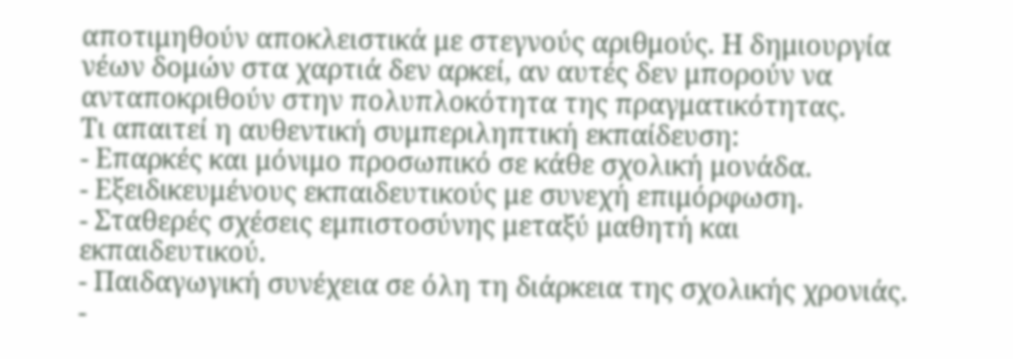αποτιμηθούν αποκλειστικά με στεγνούς αριθμούς. Η δημιουργία νέων δομών στα χαρτιά δεν αρκεί, αν αυτές δεν μπορούν να ανταποκριθούν στην πολυπλοκότητα της πραγματικότητας.
Τι απαιτεί η αυθεντική συμπεριληπτική εκπαίδευση:
- Επαρκές και μόνιμο προσωπικό σε κάθε σχολική μονάδα.
- Εξειδικευμένους εκπαιδευτικούς με συνεχή επιμόρφωση.
- Σταθερές σχέσεις εμπιστοσύνης μεταξύ μαθητή και εκπαιδευτικού.
- Παιδαγωγική συνέχεια σε όλη τη διάρκεια της σχολικής χρονιάς.
-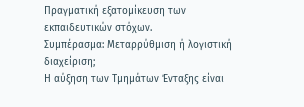Πραγματική εξατομίκευση των εκπαιδευτικών στόχων.
Συμπέρασμα: Μεταρρύθμιση ή λογιστική διαχείριση;
Η αύξηση των Τμημάτων Ένταξης είναι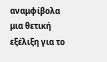αναμφίβολα μια θετική εξέλιξη για το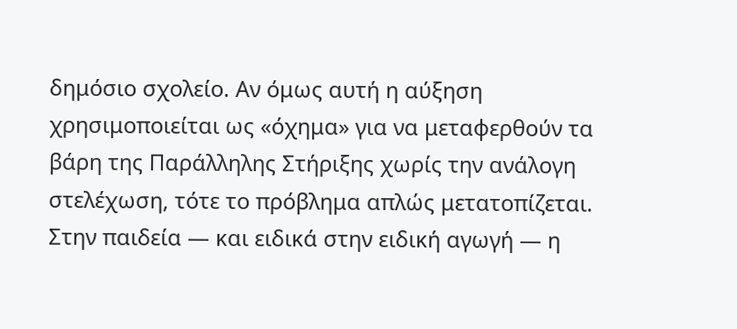δημόσιο σχολείο. Αν όμως αυτή η αύξηση χρησιμοποιείται ως «όχημα» για να μεταφερθούν τα βάρη της Παράλληλης Στήριξης χωρίς την ανάλογη στελέχωση, τότε το πρόβλημα απλώς μετατοπίζεται.
Στην παιδεία — και ειδικά στην ειδική αγωγή — η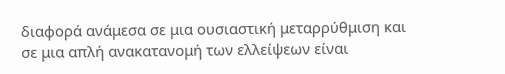διαφορά ανάμεσα σε μια ουσιαστική μεταρρύθμιση και σε μια απλή ανακατανομή των ελλείψεων είναι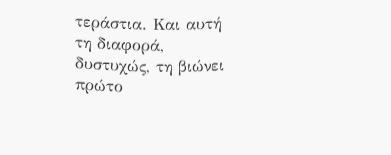τεράστια. Και αυτή τη διαφορά, δυστυχώς, τη βιώνει πρώτο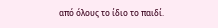από όλους το ίδιο το παιδί.